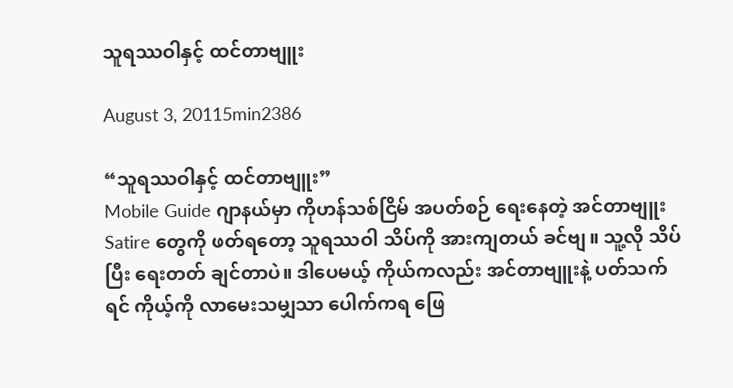သူရဿဝါနှင့် ထင်တာဗျူး

August 3, 20115min2386

“သူရဿဝါနှင့် ထင်တာဗျူး”
Mobile Guide ဂျာနယ်မှာ ကိုဟန်သစ်ငြိမ် အပတ်စဉ် ရေးနေတဲ့ အင်တာဗျူး Satire တွေကို ဖတ်ရတော့ သူရဿဝါ သိပ်ကို အားကျတယ် ခင်ဗျ။ သူ့လို သိပ်ပြီး ရေးတတ် ချင်တာပဲ။ ဒါပေမယ့် ကိုယ်ကလည်း အင်တာဗျူးနဲ့ ပတ်သက်ရင် ကိုယ့်ကို လာမေးသမျှသာ ပေါက်ကရ ဖြေ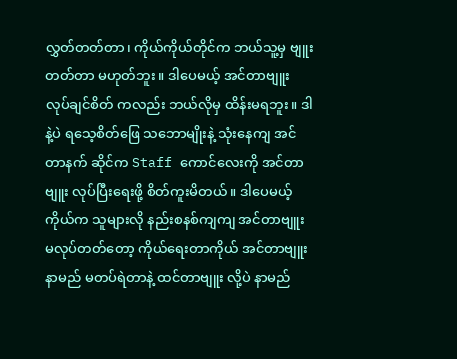လွှတ်တတ်တာ၊ ကိုယ်ကိုယ်တိုင်က ဘယ်သူ့မှ ဗျူးတတ်တာ မဟုတ်ဘူး။ ဒါပေမယ့် အင်တာဗျူး လုပ်ချင်စိတ် ကလည်း ဘယ်လိုမှ ထိန်းမရဘူး။ ဒါနဲ့ပဲ ရသေ့စိတ်ဖြေ သဘောမျိုးနဲ့ သုံးနေကျ အင်တာနက် ဆိုင်က Staff ကောင်လေးကို အင်တာဗျူး လုပ်ပြီးရေးဖို့ စိတ်ကူးမိတယ်။ ဒါပေမယ့် ကိုယ်က သူများလို နည်းစနစ်ကျကျ အင်တာဗျူး မလုပ်တတ်တော့ ကိုယ်ရေးတာကိုယ် အင်တာဗျူး နာမည် မတပ်ရဲတာနဲ့ ထင်တာဗျူး လို့ပဲ နာမည်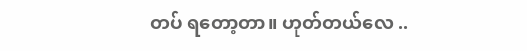တပ် ရတော့တာ။ ဟုတ်တယ်လေ ..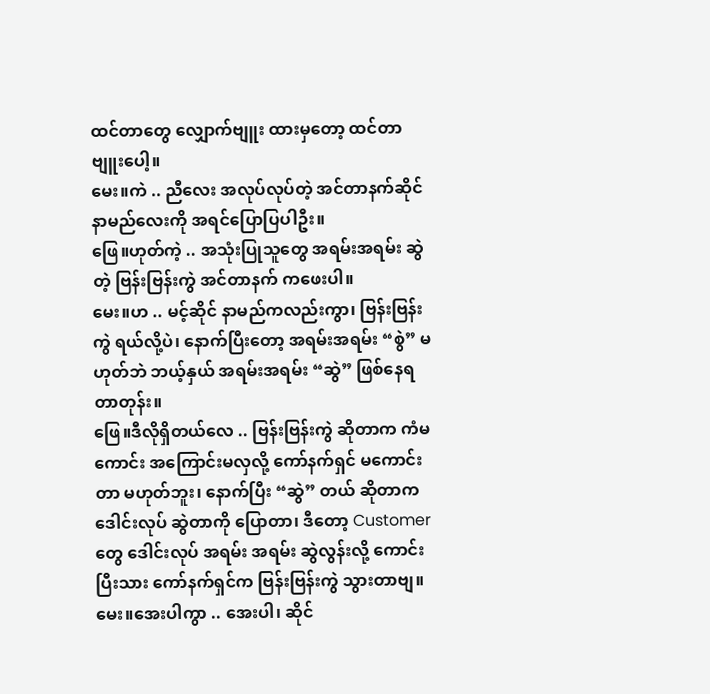ထင်တာတွေ လျှောက်ဗျူး ထားမှတော့ ထင်တာဗျူးပေါ့။
မေး။ကဲ .. ညီလေး အလုပ်လုပ်တဲ့ အင်တာနက်ဆိုင် နာမည်လေးကို အရင်ပြောပြပါဦး။
ဖြေ။ဟုတ်ကဲ့ .. အသုံးပြုသူတွေ အရမ်းအရမ်း ဆွဲတဲ့ ဗြန်းဗြန်းကွဲ အင်တာနက် ကဖေးပါ။
မေး။ဟ .. မင့်ဆိုင် နာမည်ကလည်းကွာ၊ ဗြန်းဗြန်းကွဲ ရယ်လို့ပဲ၊ နောက်ပြီးတော့ အရမ်းအရမ်း “စွဲ” မဟုတ်ဘဲ ဘယ့်နှယ် အရမ်းအရမ်း “ဆွဲ” ဖြစ်နေရတာတုန်း။
ဖြေ။ဒီလိုရှိတယ်လေ .. ဗြန်းဗြန်းကွဲ ဆိုတာက ကံမကောင်း အကြောင်းမလှလို့ ကော်နက်ရှင် မကောင်းတာ မဟုတ်ဘူး၊ နောက်ပြီး “ဆွဲ” တယ် ဆိုတာက ဒေါင်းလုပ် ဆွဲတာကို ပြောတာ၊ ဒီတော့ Customer တွေ ဒေါင်းလုပ် အရမ်း အရမ်း ဆွဲလွန်းလို့ ကောင်းပြီးသား ကော်နက်ရှင်က ဗြန်းဗြန်းကွဲ သွားတာဗျ။
မေး။အေးပါကွာ .. အေးပါ၊ ဆိုင်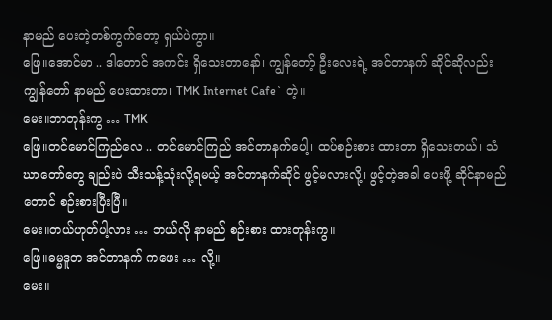နာမည် ပေးတဲ့တစ်ကွက်တော့ ရှယ်ပဲကွာ။
ဖြေ။အောင်မာ .. ဒါတောင် အကင်း ရှိသေးတာနော်၊ ကျွန်တော့် ဦးလေးရဲ့ အင်တာနက် ဆိုင်ဆိုလည်း ကျွန်တော် နာမည် ပေးထားတာ၊ TMK Internet Cafe` တဲ့။
မေး။ဘာတုန်းကွ … TMK
ဖြေ။တင်မောင်ကြည်လေ .. တင်မောင်ကြည် အင်တာနက်ပေါ့၊ ထပ်စဉ်းစား ထားတာ ရှိသေးတယ်၊ သံဃာတော်တွေ ချည်းပဲ သီးသန့်သုံးလို့ရမယ့် အင်တာနက်ဆိုင် ဖွင့်မလားလို့၊ ဖွင့်တဲ့အခါ ပေးဖို့ ဆိုင်နာမည်တောင် စဉ်းစားပြီးပြီ။
မေး။တယ်ဟုတ်ပါ့လား … ဘယ်လို နာမည် စဉ်းစား ထားတုန်းကွ။
ဖြေ။ဓမ္မဒူတ အင်တာနက် ကဖေး … လို့။
မေး။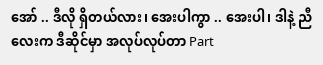အော် .. ဒီလို ရှိတယ်လား၊ အေးပါကွာ .. အေးပါ၊ ဒါနဲ့ ညီလေးက ဒီဆိုင်မှာ အလုပ်လုပ်တာ Part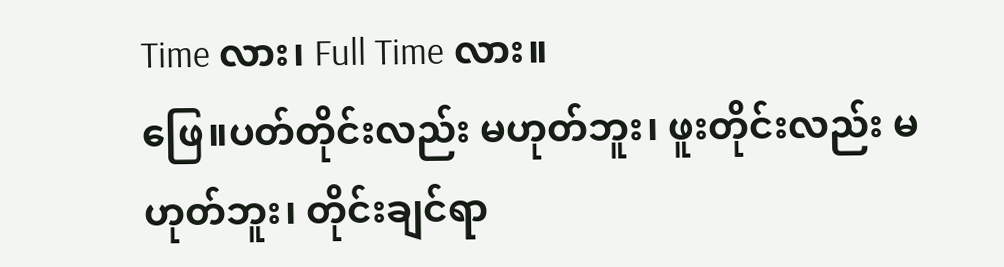Time လား၊ Full Time လား။
ဖြေ။ပတ်တိုင်းလည်း မဟုတ်ဘူး၊ ဖူးတိုင်းလည်း မဟုတ်ဘူး၊ တိုင်းချင်ရာ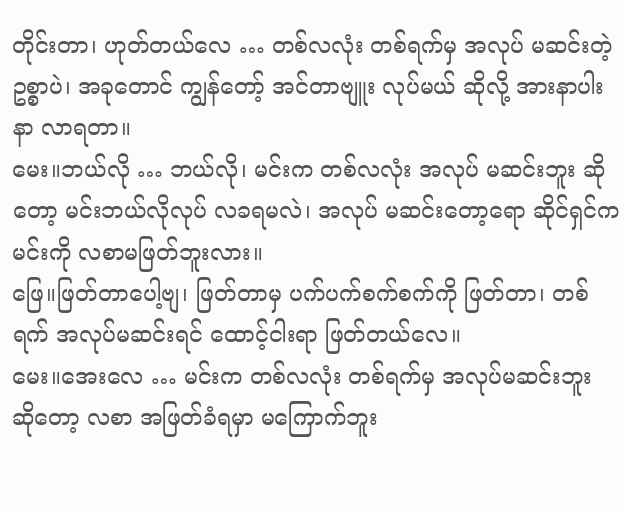တိုင်းတာ၊ ဟုတ်တယ်လေ … တစ်လလုံး တစ်ရက်မှ အလုပ် မဆင်းတဲ့ ဥစ္စာပဲ၊ အခုတောင် ကျွန်တော့် အင်တာဗျူး လုပ်မယ် ဆိုလို့ အားနာပါးနာ လာရတာ။
မေး။ဘယ်လို … ဘယ်လို၊ မင်းက တစ်လလုံး အလုပ် မဆင်းဘူး ဆိုတော့ မင်းဘယ်လိုလုပ် လခရမလဲ၊ အလုပ် မဆင်းတော့ရော ဆိုင်ရှင်က မင်းကို လစာမဖြတ်ဘူးလား။
ဖြေ။ဖြတ်တာပေါ့ဗျ၊ ဖြတ်တာမှ ပက်ပက်စက်စက်ကို ဖြတ်တာ၊ တစ်ရက် အလုပ်မဆင်းရင် ထောင့်ငါးရာ ဖြတ်တယ်လေ။
မေး။အေးလေ … မင်းက တစ်လလုံး တစ်ရက်မှ အလုပ်မဆင်းဘူး ဆိုတော့ လစာ အဖြတ်ခံရမှာ မကြောက်ဘူး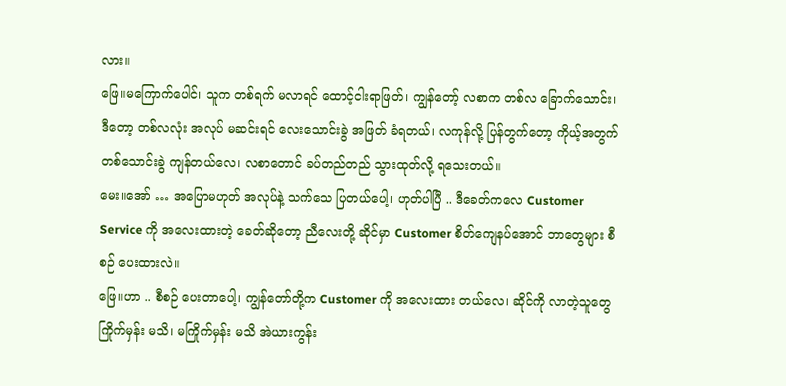လား။
ဖြေ။မကြောက်ပေါင်၊ သူက တစ်ရက် မလာရင် ထောင့်ငါးရာဖြတ်၊ ကျွန်တော့် လစာက တစ်လ ခြောက်သောင်း၊ ဒီတော့ တစ်လလုံး အလုပ် မဆင်းရင် လေးသောင်းခွဲ အဖြတ် ခံရတယ်၊ လကုန်လို့ ပြန်တွက်တော့ ကိုယ့်အတွက် တစ်သောင်းခွဲ ကျန်တယ်လေ၊ လစာတောင် ခပ်တည်တည် သွားထုတ်လို့ ရသေးတယ်။
မေး။အော် … အပြောမဟုတ် အလုပ်နဲ့ သက်သေ ပြတယ်ပေါ့၊ ဟုတ်ပါပြီ .. ဒီခေတ်ကလေ Customer Service ကို အလေးထားတဲ့ ခေတ်ဆိုတော့ ညီလေးတို့ ဆိုင်မှာ Customer စိတ်ကျေနပ်အောင် ဘာတွေများ စီစဉ် ပေးထားလဲ။
ဖြေ။ဟာ .. စီစဉ် ပေးတာပေါ့၊ ကျွန်တော်တို့က Customer ကို အလေးထား တယ်လေ၊ ဆိုင်ကို လာတဲ့သူတွေ ကြိုက်မှန်း မသိ၊ မကြိုက်မှန်း မသိ အဲယားကွန်း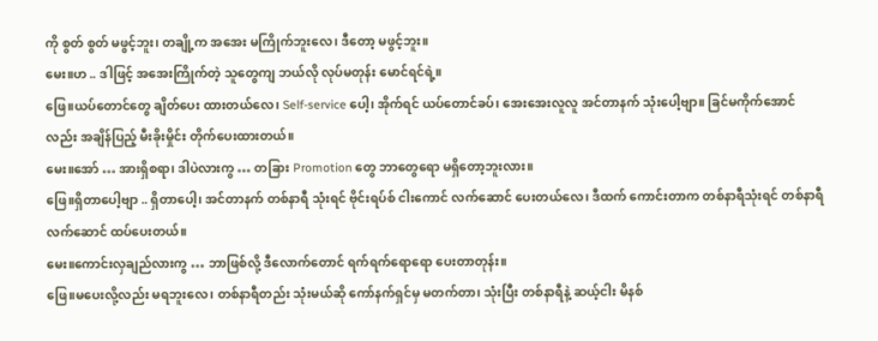ကို စွတ် စွတ် မဖွင့်ဘူး၊ တချို့က အအေး မကြိုက်ဘူးလေ၊ ဒီတော့ မဖွင့်ဘူး။
မေး။ဟ .. ဒါဖြင့် အအေးကြိုက်တဲ့ သူတွေကျ ဘယ်လို လုပ်မတုန်း မောင်ရင်ရဲ့။
ဖြေ။ယပ်တောင်တွေ ချိတ်ပေး ထားတယ်လေ၊ Self-service ပေါ့၊ အိုက်ရင် ယပ်တောင်ခပ်၊ အေးအေးလူလူ အင်တာနက် သုံးပေါ့ဗျာ။ ခြင်မကိုက်အောင်လည်း အချိန်ပြည့် မီးခိုးမှိုင်း တိုက်ပေးထားတယ်။
မေး။အော် … အားရှိစရာ၊ ဒါပဲလားကွ … တခြား Promotion တွေ ဘာတွေရော မရှိတော့ဘူးလား။
ဖြေ။ရှိတာပေါ့ဗျာ .. ရှိတာပေါ့၊ အင်တာနက် တစ်နာရီ သုံးရင် ဗိုင်းရပ်စ် ငါးကောင် လက်ဆောင် ပေးတယ်လေ၊ ဒီထက် ကောင်းတာက တစ်နာရီသုံးရင် တစ်နာရီ လက်ဆောင် ထပ်ပေးတယ်။
မေး။ကောင်းလှချည်လားကွ … ဘာဖြစ်လို့ ဒီလောက်တောင် ရက်ရက်ရောရော ပေးတာတုန်း။
ဖြေ။မပေးလို့လည်း မရဘူးလေ၊ တစ်နာရီတည်း သုံးမယ်ဆို ကော်နက်ရှင်မှ မတက်တာ၊ သုံးပြီး တစ်နာရီနဲ့ ဆယ့်ငါး မိနစ်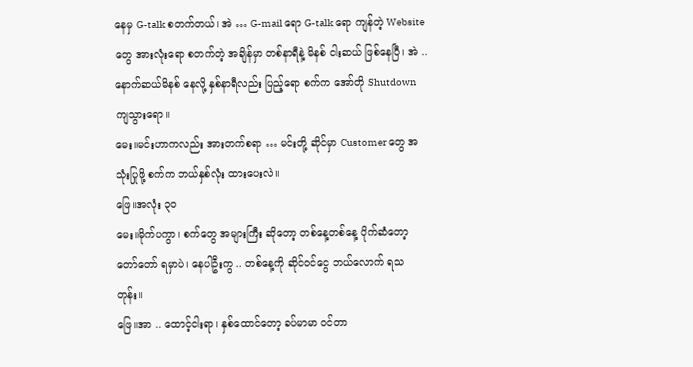နေမှ G-talk စတက်တယ်၊ အဲ … G-mail ရော G-talk ရော ကျန်တဲ့ Website တွေ အားလုံးရော စတက်တဲ့ အချိန်မှာ တစ်နာရီနဲ့ မိနစ် ငါးဆယ် ဖြစ်နေပြီ၊ အဲ .. နောက်ဆယ်မိနစ် နေလို့ နှစ်နာရီလည်း ပြည့်ရော စက်က အော်တို Shutdown ကျသွားရော။
မေး။မင်းဟာကလည်း အားတက်စရာ … မင်းတို့ ဆိုင်မှာ Customer တွေ အသုံးပြုဖို့ စက်က ဘယ်နှစ်လုံး ထားပေးလဲ။
ဖြေ။အလုံး ၃၀
မေး။မိုက်ပကွာ၊ စက်တွေ အများကြီး ဆိုတော့ တစ်နေ့တစ်နေ့ ပိုက်ဆံတော့ တော်တော် ရမှာပဲ၊ နေပါဦးကွ .. တစ်နေ့ကို ဆိုင်ဝင်ငွေ ဘယ်လောက် ရသတုန်း။
ဖြေ။အာ .. ထောင့်ငါးရာ၊ နှစ်ထောင်တော့ ခပ်မာမာ ဝင်တာ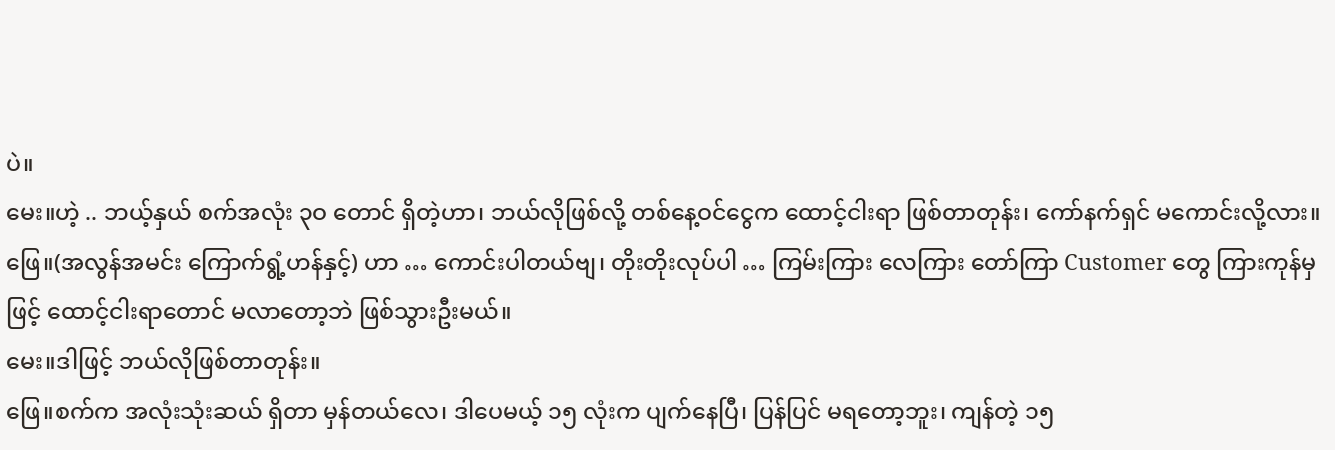ပဲ။
မေး။ဟဲ့ .. ဘယ့်နှယ် စက်အလုံး ၃ဝ တောင် ရှိတဲ့ဟာ၊ ဘယ်လိုဖြစ်လို့ တစ်နေ့ဝင်ငွေက ထောင့်ငါးရာ ဖြစ်တာတုန်း၊ ကော်နက်ရှင် မကောင်းလို့လား။
ဖြေ။(အလွန်အမင်း ကြောက်ရွံ့ဟန်နှင့်) ဟာ … ကောင်းပါတယ်ဗျ၊ တိုးတိုးလုပ်ပါ … ကြမ်းကြား လေကြား တော်ကြာ Customer တွေ ကြားကုန်မှဖြင့် ထောင့်ငါးရာတောင် မလာတော့ဘဲ ဖြစ်သွားဦးမယ်။
မေး။ဒါဖြင့် ဘယ်လိုဖြစ်တာတုန်း။
ဖြေ။စက်က အလုံးသုံးဆယ် ရှိတာ မှန်တယ်လေ၊ ဒါပေမယ့် ၁၅ လုံးက ပျက်နေပြီ၊ ပြန်ပြင် မရတော့ဘူး၊ ကျန်တဲ့ ၁၅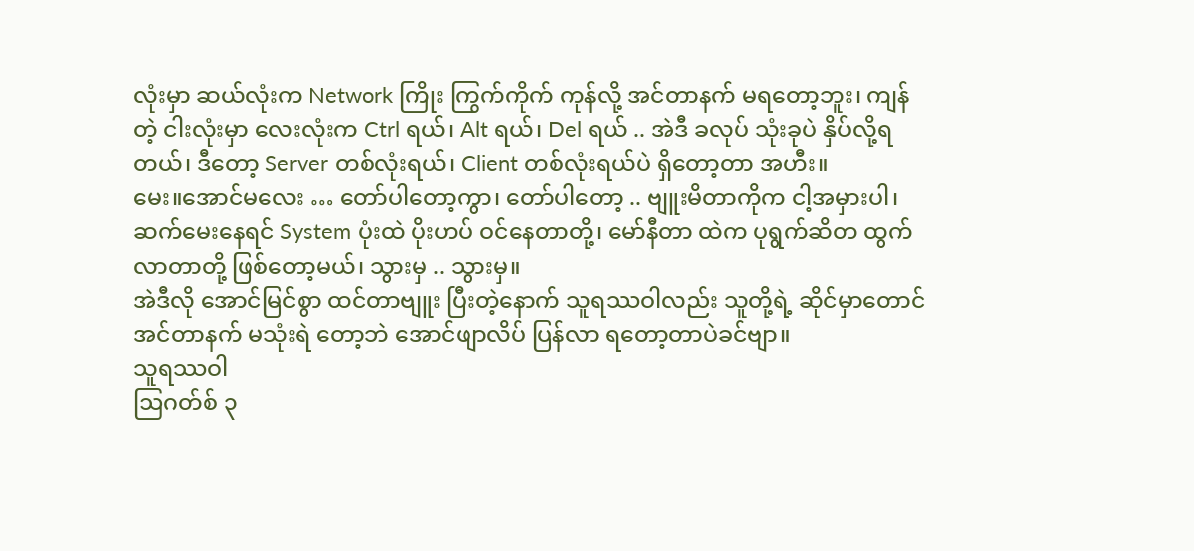လုံးမှာ ဆယ်လုံးက Network ကြိုး ကြွက်ကိုက် ကုန်လို့ အင်တာနက် မရတော့ဘူး၊ ကျန်တဲ့ ငါးလုံးမှာ လေးလုံးက Ctrl ရယ်၊ Alt ရယ်၊ Del ရယ် .. အဲဒီ ခလုပ် သုံးခုပဲ နှိပ်လို့ရတယ်၊ ဒီတော့ Server တစ်လုံးရယ်၊ Client တစ်လုံးရယ်ပဲ ရှိတော့တာ အဟီး။
မေး။အောင်မလေး … တော်ပါတော့ကွာ၊ တော်ပါတော့ .. ဗျူးမိတာကိုက ငါ့အမှားပါ၊ ဆက်မေးနေရင် System ပုံးထဲ ပိုးဟပ် ဝင်နေတာတို့၊ မော်နီတာ ထဲက ပုရွက်ဆိတ ထွက်လာတာတို့ ဖြစ်တော့မယ်၊ သွားမှ .. သွားမှ။
အဲဒီလို အောင်မြင်စွာ ထင်တာဗျူး ပြီးတဲ့နောက် သူရဿဝါလည်း သူတို့ရဲ့ ဆိုင်မှာတောင် အင်တာနက် မသုံးရဲ တော့ဘဲ အောင်ဖျာလိပ် ပြန်လာ ရတော့တာပဲခင်ဗျာ။
သူရဿဝါ
ဩဂတ်စ် ၃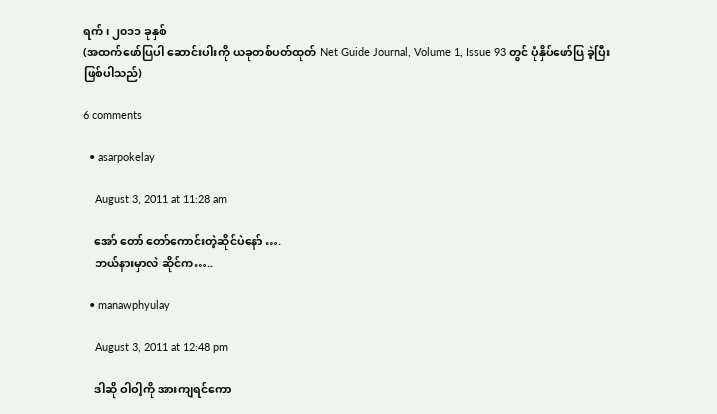ရက်၊ ၂၀၁၁ ခုနှစ်
(အထက်ဖော်ပြပါ ဆောင်းပါးကို ယခုတစ်ပတ်ထုတ် Net Guide Journal, Volume 1, Issue 93 တွင် ပုံနှိပ်ဖော်ပြ ခဲ့ပြီး ဖြစ်ပါသည်)

6 comments

  • asarpokelay

    August 3, 2011 at 11:28 am

    အော် တော် တော်ကောင်းတဲ့ဆိုင်ပဲနော် ….
    ဘယ်နားမှာလဲ ဆိုင်က…..

  • manawphyulay

    August 3, 2011 at 12:48 pm

    ဒါဆို ဝါဝါ့ကို အားကျရင်ကော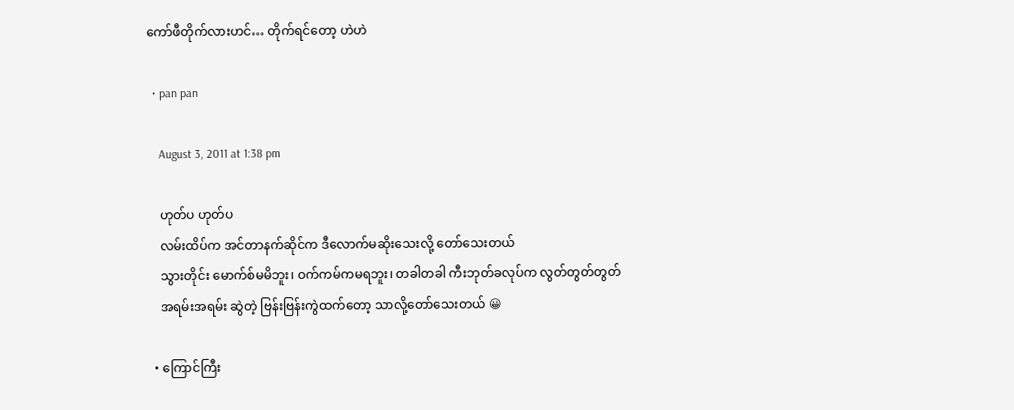ကော်ဖီတိုက်လားဟင်… တိုက်ရင်တော့ ဟဲဟဲ

  • pan pan

    August 3, 2011 at 1:38 pm

    ဟုတ်ပ ဟုတ်ပ
    လမ်းထိပ်က အင်တာနက်ဆိုင်က ဒီလောက်မဆိုးသေးလို့ တော်သေးတယ်
    သွားတိုင်း မောက်စ်မမိဘူး၊ ဝက်ကမ်ကမရဘူး၊ တခါတခါ ကီးဘုတ်ခလုပ်က လွတ်တွတ်တွတ်
    အရမ်းအရမ်း ဆွဲတဲ့ ဗြန်းဗြန်းကွဲထက်တော့ သာလို့တော်သေးတယ် 😀

  • ကြောင်ကြီး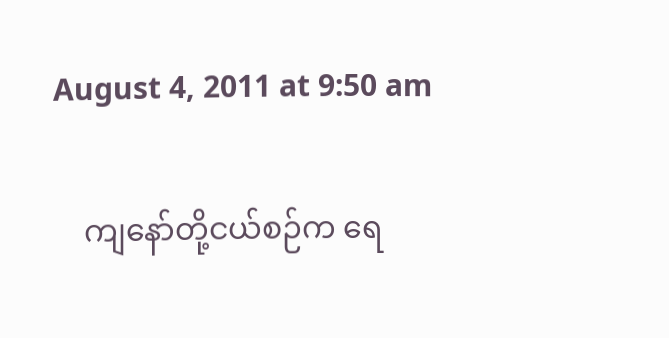August 4, 2011 at 9:50 am

    ကျနော်တို့ငယ်စဉ်က ရေ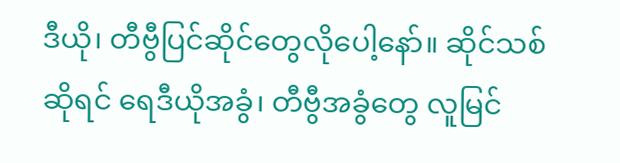ဒီယို၊ တီဗွီပြင်ဆိုင်တွေလိုပေါ့နော်။ ဆိုင်သစ်ဆိုရင် ရေဒီယိုအခွံ၊ တီဗွီအခွံတွေ လူမြင်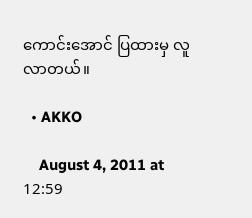ကောင်းအောင် ပြထားမှ လူလာတယ်။

  • AKKO

    August 4, 2011 at 12:59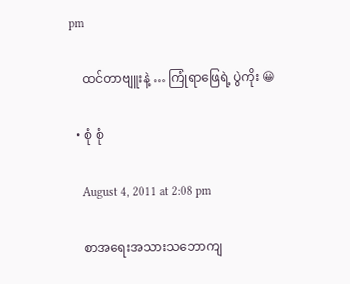pm

    ထင်တာဗျူးနဲ့ … ကြုံရာဖြေရဲ့ ပွဲကိုး 😀

  • စုံ စုံ

    August 4, 2011 at 2:08 pm

    စာအရေးအသားသဘောကျ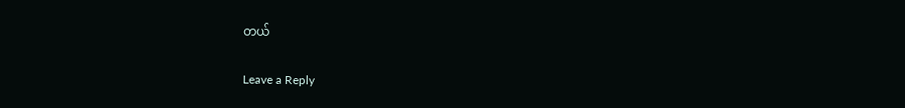တယ်

Leave a Reply